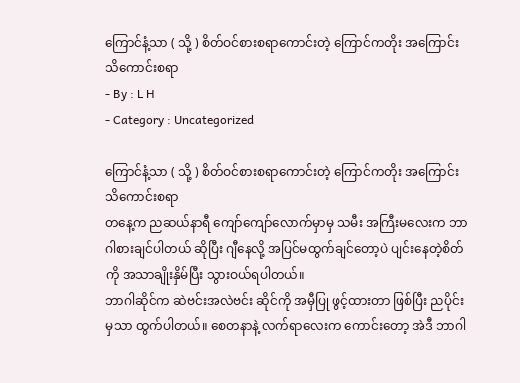ကြောင်နံ့သာ ( သို့ ) စိတ်ဝင်စားစရာကောင်းတဲ့ ကြောင်ကတိုး အကြောင်း သိကောင်းစရာ
- By : L H
- Category : Uncategorized

ကြောင်နံ့သာ ( သို့ ) စိတ်ဝင်စားစရာကောင်းတဲ့ ကြောင်ကတိုး အကြောင်း သိကောင်းစရာ
တနေ့က ညဆယ်နာရီ ကျော်ကျော်လောက်မှာမှ သမီး အကြီးမလေးက ဘာဂါစားချင်ပါတယ် ဆိုပြီး ဂျီနေလို့ အပြင်မထွက်ချင်တော့ပဲ ပျင်းနေတဲ့စိတ်ကို အသာချိုးနှိမ်ပြီး သွားဝယ်ရပါတယ်။
ဘာဂါဆိုင်က ဆဲဗင်းအလဲဗင်း ဆိုင်ကို အမှီပြု ဖွင့်ထားတာ ဖြစ်ပြီး ညပိုင်းမှသာ ထွက်ပါတယ်။ စေတနာနဲ့ လက်ရာလေးက ကောင်းတော့ အဲဒီ ဘာဂါ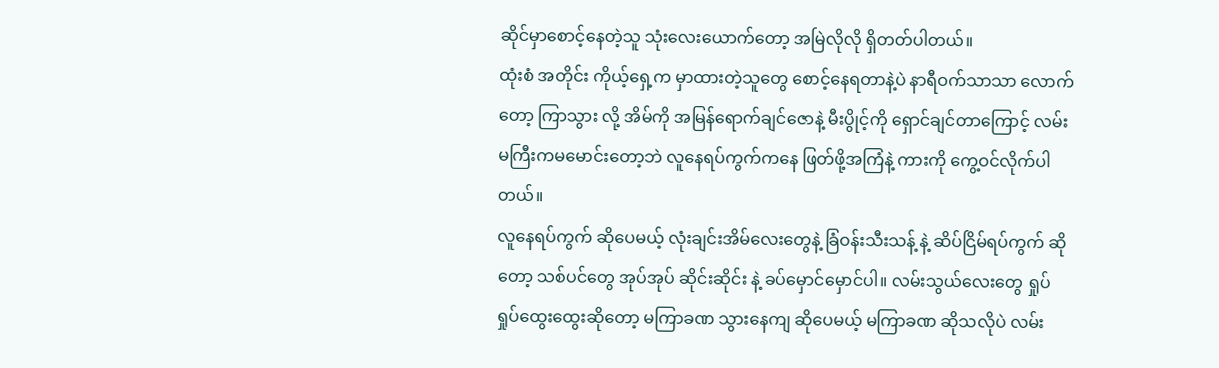ဆိုင်မှာစောင့်နေတဲ့သူ သုံးလေးယောက်တော့ အမြဲလိုလို ရှိတတ်ပါတယ်။
ထုံးစံ အတိုင်း ကိုယ့်ရှေ့က မှာထားတဲ့သူတွေ စောင့်နေရတာနဲ့ပဲ နာရီဝက်သာသာ လောက်တော့ ကြာသွား လို့ အိမ်ကို အမြန်ရောက်ချင်ဇောနဲ့ မီးပွိုင့်ကို ရှောင်ချင်တာကြောင့် လမ်းမကြီးကမမောင်းတော့ဘဲ လူနေရပ်ကွက်ကနေ ဖြတ်ဖို့အကြံနဲ့ ကားကို ကွေ့ဝင်လိုက်ပါတယ်။
လူနေရပ်ကွက် ဆိုပေမယ့် လုံးချင်းအိမ်လေးတွေနဲ့ ခြံဝန်းသီးသန့် နဲ့ ဆိပ်ငြိမ်ရပ်ကွက် ဆိုတော့ သစ်ပင်တွေ အုပ်အုပ် ဆိုင်းဆိုင်း နဲ့ ခပ်မှောင်မှောင်ပါ။ လမ်းသွယ်လေးတွေ ရှုပ်ရှုပ်ထွေးထွေးဆိုတော့ မကြာခဏ သွားနေကျ ဆိုပေမယ့် မကြာခဏ ဆိုသလိုပဲ လမ်း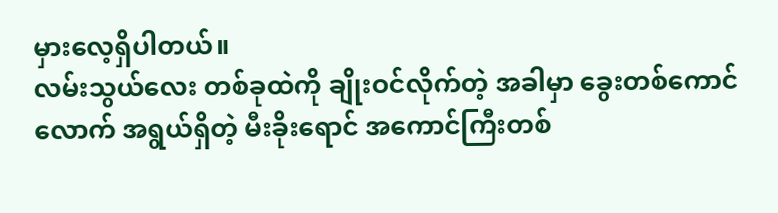မှားလေ့ရှိပါတယ်။
လမ်းသွယ်လေး တစ်ခုထဲကို ချိုးဝင်လိုက်တဲ့ အခါမှာ ခွေးတစ်ကောင်လောက် အရွယ်ရှိတဲ့ မီးခိုးရောင် အကောင်ကြီးတစ်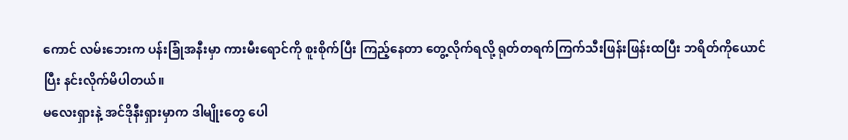ကောင် လမ်းဘေးက ပန်းခြုံအနီးမှာ ကားမီးရောင်ကို စူးစိုက်ပြီး ကြည့်နေတာ တွေ့လိုက်ရလို့ ရုတ်တရက်ကြက်သီးဖြန်းဖြန်းထပြီး ဘရိတ်ကိုယောင်ပြီး နင်းလိုက်မိပါတယ်။
မလေးရှားနဲ့ အင်ဒိုနီးရှားမှာက ဒါမျိုးတွေ ပေါ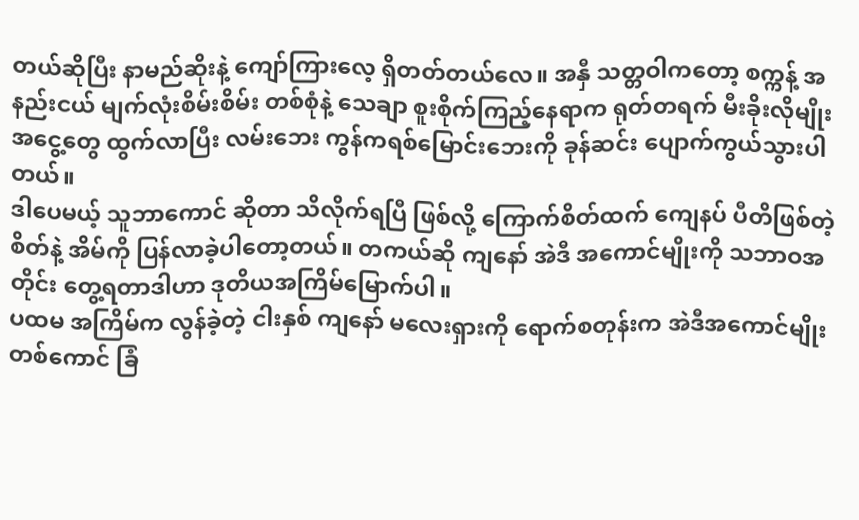တယ်ဆိုပြီး နာမည်ဆိုးနဲ့ ကျော်ကြားလေ့ ရှိတတ်တယ်လေ။ အနှီ သတ္တဝါကတော့ စက္ကန့် အနည်းငယ် မျက်လုံးစိမ်းစိမ်း တစ်စုံနဲ့ သေချာ စူးစိုက်ကြည့်နေရာက ရုတ်တရက် မီးခိုးလိုမျိုး အငွေ့တွေ ထွက်လာပြီး လမ်းဘေး ကွန်ကရစ်မြောင်းဘေးကို ခုန်ဆင်း ပျောက်ကွယ်သွားပါတယ်။
ဒါပေမယ့် သူဘာကောင် ဆိုတာ သိလိုက်ရပြီ ဖြစ်လို့ ကြောက်စိတ်ထက် ကျေနပ် ပီတိဖြစ်တဲ့ စိတ်နဲ့ အိမ်ကို ပြန်လာခဲ့ပါတော့တယ်။ တကယ်ဆို ကျနော် အဲဒီ အကောင်မျိုးကို သဘာဝအတိုင်း တွေ့ရတာဒါဟာ ဒုတိယအကြိမ်မြောက်ပါ။
ပထမ အကြိမ်က လွန်ခဲ့တဲ့ ငါးနှစ် ကျနော် မလေးရှားကို ရောက်စတုန်းက အဲဒီအကောင်မျိုး တစ်ကောင် ခြံ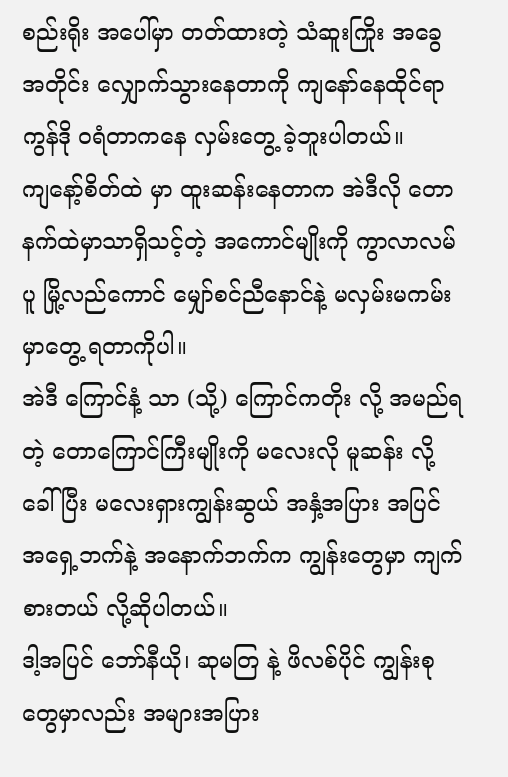စည်းရိုး အပေါ်မှာ တတ်ထားတဲ့ သံဆူးကြိုး အခွေအတိုင်း လျှောက်သွားနေတာကို ကျနော်နေထိုင်ရာ ကွန်ဒို ဝရံတာကနေ လှမ်းတွေ့ ခဲ့ဘူးပါတယ်။
ကျနော့်စိတ်ထဲ မှာ ထူးဆန်းနေတာက အဲဒီလို တောနက်ထဲမှာသာရှိသင့်တဲ့ အကောင်မျိုးကို ကွာလာလမ်ပူ မြို့လည်ကောင် မျှော်စင်ညီနောင်နဲ့ မလှမ်းမကမ်းမှာတွေ့ ရတာကိုပါ။
အဲဒီ ကြောင်နံ့ သာ (သို့) ကြောင်ကတိုး လို့ အမည်ရတဲ့ တောကြောင်ကြီးမျိုးကို မလေးလို မူဆန်း လို့ ခေါ်ပြီး မလေးရှားကျွန်းဆွယ် အနှံ့အပြား အပြင် အရှေ့ဘက်နဲ့ အနောက်ဘက်က ကျွန်းတွေမှာ ကျက်စားတယ် လို့ဆိုပါတယ်။
ဒါ့အပြင် ဘော်နီယို၊ ဆုမတြ နဲ့ ဖိလစ်ပိုင် ကျွန်းစုတွေမှာလည်း အများအပြား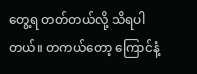တွေ့ရ တတ်တယ်လို့ သိရပါတယ်။ တကယ်တော့ ကြောင်နံ့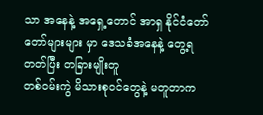သာ အနေနဲ့ အရှေ့တောင် အာရှ နိုင်ငံတော်တော်များများ မှာ ဒေသခံအနေနဲ့ တွေ့ရတတ်ပြီး တခြားမျိုးတူ
တစ်ဝမ်းကွဲ မိသားစုဝင်တွေနဲ့ မတူတာက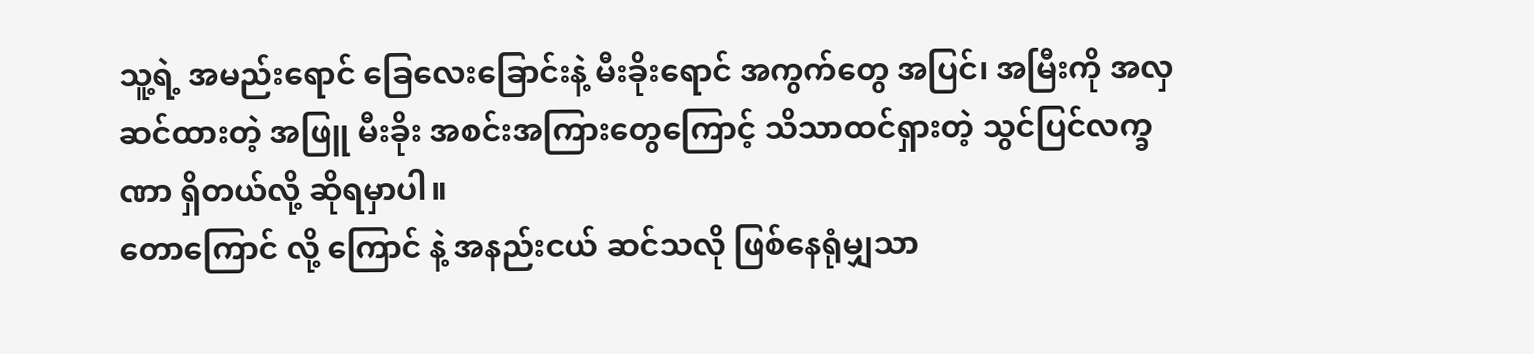သူ့ရဲ့ အမည်းရောင် ခြေလေးခြောင်းနဲ့ မီးခိုးရောင် အကွက်တွေ အပြင်၊ အမြီးကို အလှဆင်ထားတဲ့ အဖြူ မီးခိုး အစင်းအကြားတွေကြောင့် သိသာထင်ရှားတဲ့ သွင်ပြင်လက္ခဏာ ရှိတယ်လို့ ဆိုရမှာပါ။
တောကြောင် လို့ ကြောင် နဲ့ အနည်းငယ် ဆင်သလို ဖြစ်နေရုံမျှသာ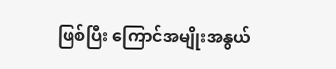ဖြစ်ပြီး ကြောင်အမျိုးအနွယ်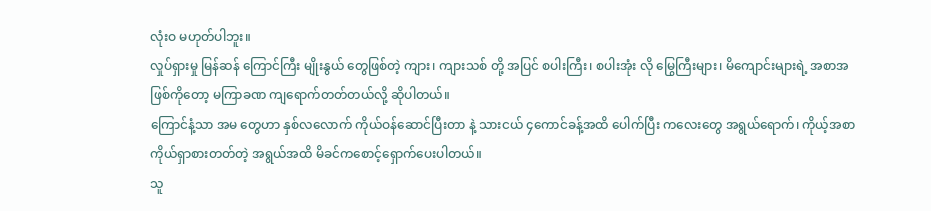လုံးဝ မဟုတ်ပါဘူး။
လှုပ်ရှားမှု မြန်ဆန် ကြောင်ကြီး မျိုးနွယ် တွေဖြစ်တဲ့ ကျား၊ ကျားသစ် တို့ အပြင် စပါးကြီး၊ စပါးအုံး လို မြွေကြီးများ၊ မိကျောင်းများရဲ့ အစာအဖြစ်ကိုတော့ မကြာခဏ ကျရောက်တတ်တယ်လို့ ဆိုပါတယ်။
ကြောင်နံ့သာ အမ တွေဟာ နှစ်လလောက် ကိုယ်ဝန်ဆောင်ပြီးတာ နဲ့ သားငယ် ၄ကောင်ခန့်အထိ ပေါက်ပြီး ကလေးတွေ အရွယ်ရောက်၊ ကိုယ့်အစာ ကိုယ်ရှာစားတတ်တဲ့ အရွယ်အထိ မိခင်ကစောင့်ရှောက်ပေးပါတယ်။
သူ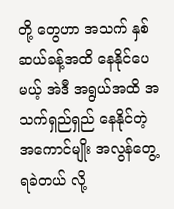တို့ တွေဟာ အသက် နှစ်ဆယ်ခန့်အထိ နေနိုင်ပေမယ့် အဲဒီ အရွယ်အထိ အသက်ရှည်ရှည် နေနိုင်တဲ့ အကောင်မျိုး အလွန်တွေ့ ရခဲတယ် လို့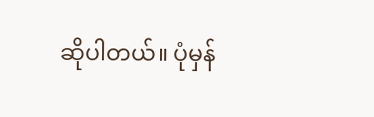ဆိုပါတယ်။ ပုံမှန်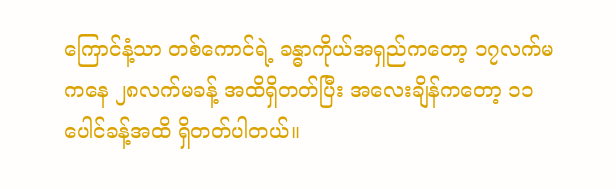ကြောင်နံ့သာ တစ်ကောင်ရဲ့ ခန္ဓာကိုယ်အရှည်ကတော့ ၁၇လက်မ ကနေ ၂၈လက်မခန့် အထိရှိတတ်ပြီး အလေးချိန်ကတော့ ၁၁ပေါင်ခန့်အထိ ရှိတတ်ပါတယ်။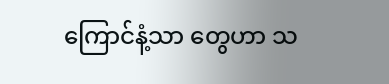ကြောင်နံ့သာ တွေဟာ သ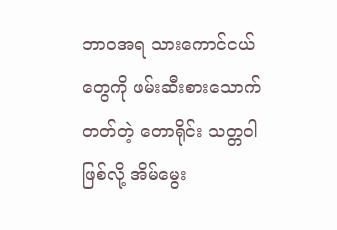ဘာဝအရ သားကောင်ငယ်တွေကို ဖမ်းဆီးစားသောက်တတ်တဲ့ တောရိုင်း သတ္တဝါဖြစ်လို့ အိမ်မွေး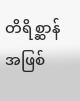တိရိစ္ဆာန်အဖြစ်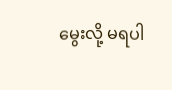မွေးလို့ မရပါ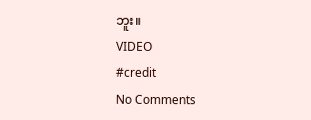ဘူး။
VIDEO
#credit
No Comments